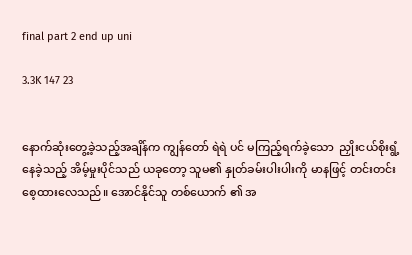final part 2 end up uni

3.3K 147 23


နောက်ဆုံးတွေ့ခဲ့သည့်အချိန်က ကျွန်တော် ရဲရဲ ပင် မကြည့်ရက်ခဲ့သော  ညှိုးငယ်စိုးရွံ့ နေခဲ့သည့် အိမ့်မှုးပိုင်သည် ယခုတော့ သူမ၏ နှုတ်ခမ်းပါးပါးကို မာနဖြင့် တင်းတင်းစေ့ထားလေသည်။ အောင်နိုင်သူ တစ်ယောက် ၏ အ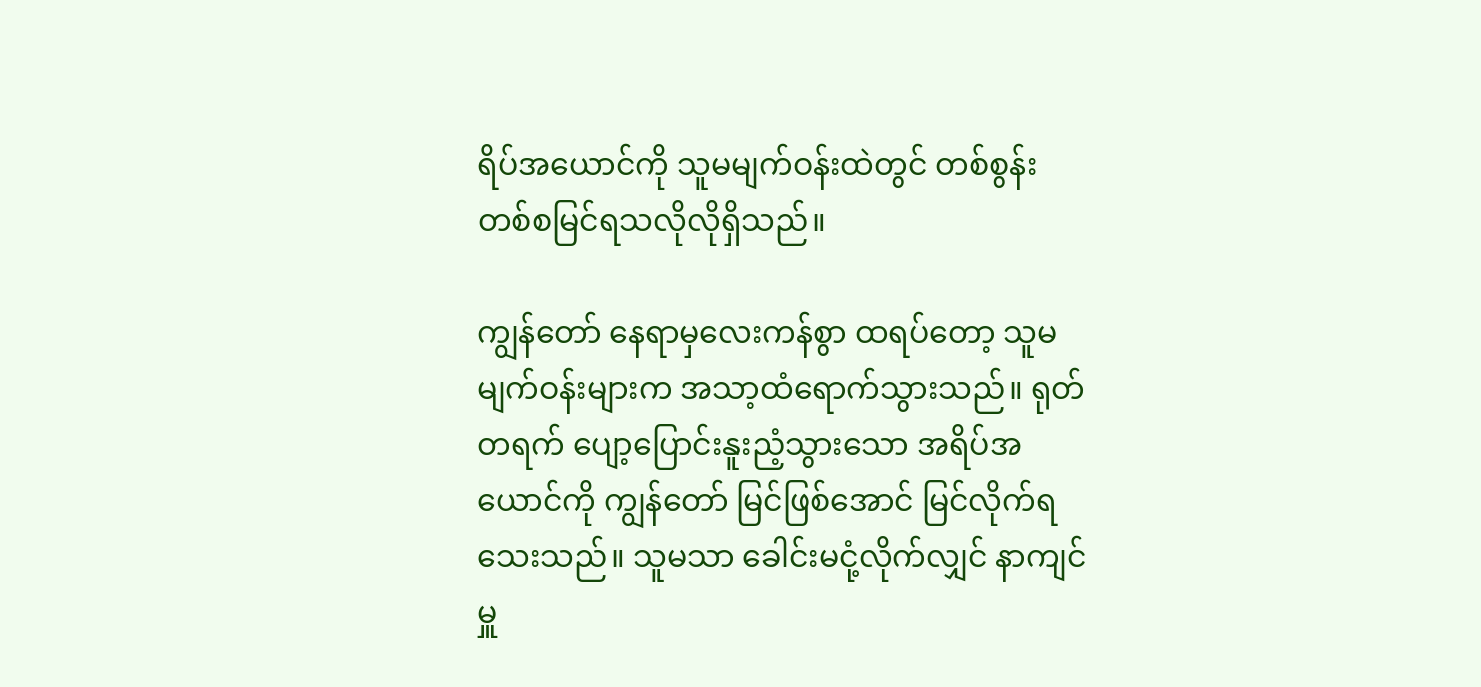ရိပ်အယောင်ကို သူမမျက်ဝန်းထဲတွင် တစ်စွန်းတစ်စမြင်ရသလိုလိုရှိသည်။

ကျွန်တော် နေရာမှလေးကန်စွာ ထရပ်တော့ သူမ မျက်ဝန်းများက အသာ့ထံရောက်သွားသည်။ ရုတ်တရက် ပျော့ပြောင်းနူးညံ့သွားသော အရိပ်အယောင်ကို ကျွန်တော် မြင်ဖြစ်အောင် မြင်လိုက်ရသေးသည်။ သူမသာ ခေါင်းမငုံ့လိုက်လျှင် နာကျင်မှူ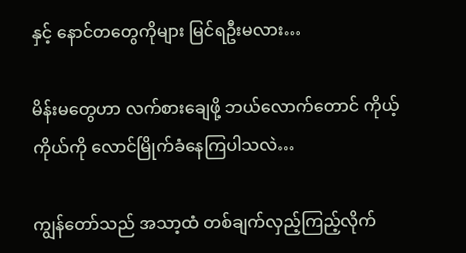နှင့် နောင်တတွေကိုများ မြင်ရဦးမလား…

မိန်းမတွေဟာ လက်စားချေဖို့ ဘယ်လောက်တောင် ကိုယ့်ကိုယ်ကို လောင်မြိုက်ခံနေကြပါသလဲ…

ကျွန်တော်သည် အသာ့ထံ တစ်ချက်လှည့်ကြည့်လိုက်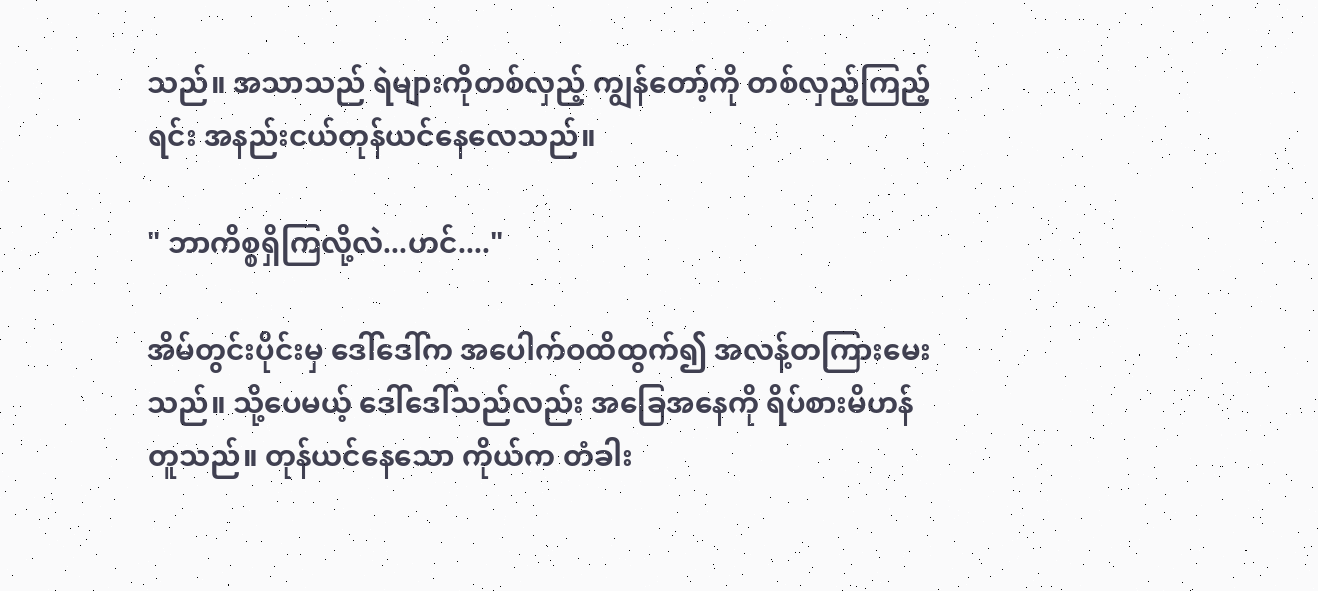သည်။ အသာသည် ရဲများကိုတစ်လှည့် ကျွန်တော့်ကို တစ်လှည့်ကြည့်ရင်း အနည်းငယ်တုန်ယင်နေလေသည်။

" ဘာကိစ္စရှိကြလို့လဲ...ဟင်...."

အိမ်တွင်းပိုင်းမှ ဒေါ်ဒေါ်က အပေါက်ဝထိထွက်၍ အလန့်တကြားမေးသည်။ သို့ပေမယ့် ဒေါ်ဒေါ်သည်လည်း အခြေအနေကို ရိပ်စားမိဟန်တူသည်။ တုန်ယင်နေသော ကိုယ်က တံခါး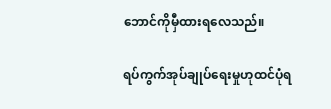ဘောင်ကိုမှီထားရလေသည်။

ရပ်ကွက်အုပ်ချုပ်ရေးမှုဟုထင်ပုံရ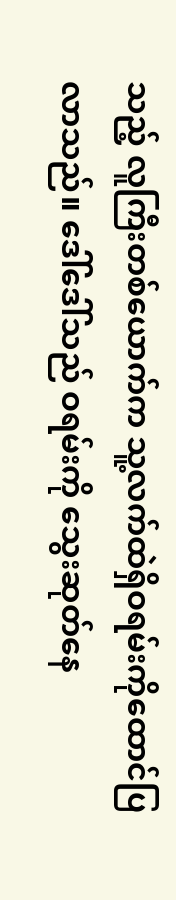သည့် လူကြီးတစ်ယောက်က သူ့လက်ထဲရှိဝရမ်းကိုထောင်ပြလာသည်။ ဒေါ်ဒေါ်သည် ဝရမ်းကို သွေးဆုတ်နေ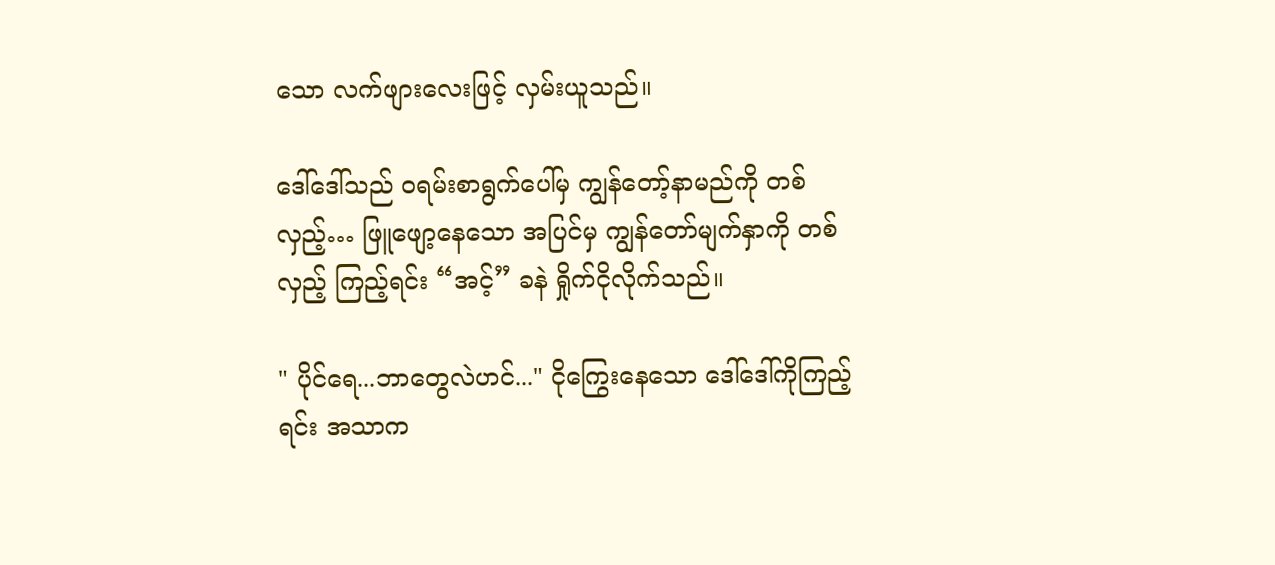သော လက်ဖျားလေးဖြင့် လှမ်းယူသည်။

ဒေါ်ဒေါ်သည် ဝရမ်းစာရွက်ပေါ်မှ ကျွန်တော့်နာမည်ကို တစ်လှည့်… ဖြူဖျော့နေသော အပြင်မှ ကျွန်တော်မျက်နှာကို တစ်လှည့် ကြည့်ရင်း “အင့်” ခနဲ ရှိုက်ငိုလိုက်သည်။

" ပိုင်ရေ...ဘာတွေလဲဟင်..." ငိုကြွေးနေသော ဒေါ်ဒေါ်ကိုကြည့်ရင်း အသာက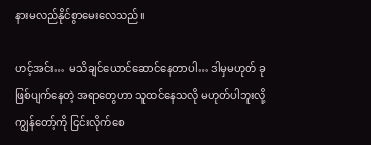နားမလည်နိုင်စွာမေးလေသည်။

ဟင့်အင်း…  မသိချင်ယောင်ဆောင်နေတာပါ… ဒါမှမဟုတ် ခုဖြစ်ပျက်နေတဲ့ အရာတွေဟာ သူထင်နေသလို မဟုတ်ပါဘူးလို့  ကျွန်တော့်ကို ငြင်းလိုက်စေ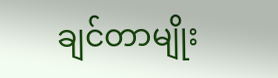ချင်တာမျိုး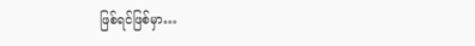ဖြစ်ရင်ဖြစ်မှာ…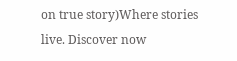on true story)Where stories live. Discover now